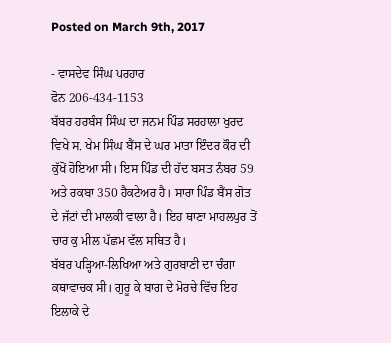Posted on March 9th, 2017

- ਵਾਸਦੇਵ ਸਿੰਘ ਪਰਹਾਰ
ਫੋਨ 206-434-1153
ਬੱਬਰ ਹਰਬੰਸ ਸਿੰਘ ਦਾ ਜਨਮ ਪਿੰਡ ਸਰਹਾਲਾ ਖੁਰਦ ਵਿਖੇ ਸ. ਖੇਮ ਸਿੰਘ ਬੈਂਸ ਦੇ ਘਰ ਮਾਤਾ ਇੰਦਰ ਕੌਰ ਦੀ ਕੁੱਖੋਂ ਹੋਇਆ ਸੀ। ਇਸ ਪਿੰਡ ਦੀ ਹੱਦ ਬਸਤ ਨੰਬਰ 59 ਅਤੇ ਰਕਬਾ 350 ਹੈਕਟੇਅਰ ਹੈ। ਸਾਰਾ ਪਿੰਡ ਬੈਂਸ ਗੋਤ ਦੇ ਜੱਟਾਂ ਦੀ ਮਾਲਕੀ ਵਾਲਾ ਹੈ। ਇਹ ਥਾਣਾ ਮਾਹਲਪੁਰ ਤੋਂ ਚਾਰ ਕੁ ਮੀਲ ਪੱਛਮ ਵੱਲ ਸਥਿਤ ਹੈ।
ਬੱਬਰ ਪੜ੍ਹਿਆ-ਲਿਖਿਆ ਅਤੇ ਗੁਰਬਾਣੀ ਦਾ ਚੰਗਾ ਕਥਾਵਾਚਕ ਸੀ। ਗੁਰੂ ਕੇ ਬਾਗ ਦੇ ਮੋਰਚੇ ਵਿੱਚ ਇਹ ਇਲਾਕੇ ਦੇ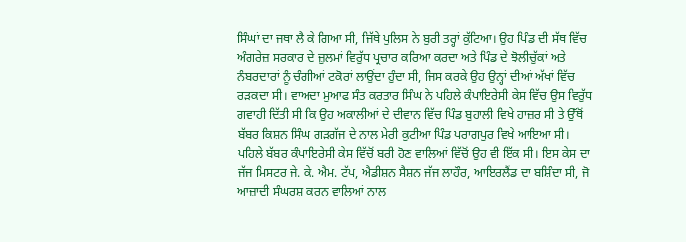ਸਿੰਘਾਂ ਦਾ ਜਥਾ ਲੈ ਕੇ ਗਿਆ ਸੀ, ਜਿੱਥੇ ਪੁਲਿਸ ਨੇ ਬੁਰੀ ਤਰ੍ਹਾਂ ਕੁੱਟਿਆ। ਉਹ ਪਿੰਡ ਦੀ ਸੱਥ ਵਿੱਚ ਅੰਗਰੇਜ਼ ਸਰਕਾਰ ਦੇ ਜ਼ੁਲਮਾਂ ਵਿਰੁੱਧ ਪ੍ਰਚਾਰ ਕਰਿਆ ਕਰਦਾ ਅਤੇ ਪਿੰਡ ਦੇ ਝੋਲੀਚੁੱਕਾਂ ਅਤੇ ਨੰਬਰਦਾਰਾਂ ਨੂੰ ਚੰਗੀਆਂ ਟਕੋਰਾਂ ਲਾਉਂਦਾ ਹੁੰਦਾ ਸੀ, ਜਿਸ ਕਰਕੇ ਉਹ ਉਨ੍ਹਾਂ ਦੀਆਂ ਅੱਖਾਂ ਵਿੱਚ ਰੜਕਦਾ ਸੀ। ਵਾਅਦਾ ਮੁਆਫ ਸੰਤ ਕਰਤਾਰ ਸਿੰਘ ਨੇ ਪਹਿਲੇ ਕੰਪਾਇਰੇਸੀ ਕੇਸ ਵਿੱਚ ਉਸ ਵਿਰੁੱਧ ਗਵਾਹੀ ਦਿੱਤੀ ਸੀ ਕਿ ਉਹ ਅਕਾਲੀਆਂ ਦੇ ਦੀਵਾਨ ਵਿੱਚ ਪਿੰਡ ਬੁਹਾਲੀ ਵਿਖੇ ਹਾਜ਼ਰ ਸੀ ਤੇ ਉੱਥੋਂ ਬੱਬਰ ਕਿਸ਼ਨ ਸਿੰਘ ਗੜਗੱਜ ਦੇ ਨਾਲ ਮੇਰੀ ਕੁਟੀਆ ਪਿੰਡ ਪਰਾਗਪੁਰ ਵਿਖੇ ਆਇਆ ਸੀ।
ਪਹਿਲੇ ਬੱਬਰ ਕੰਪਾਇਰੇਸੀ ਕੇਸ ਵਿੱਚੋਂ ਬਰੀ ਹੋਣ ਵਾਲਿਆਂ ਵਿੱਚੋਂ ਉਹ ਵੀ ਇੱਕ ਸੀ। ਇਸ ਕੇਸ ਦਾ ਜੱਜ ਮਿਸਟਰ ਜੇ. ਕੇ. ਐਮ. ਟੱਪ, ਐਡੀਸ਼ਨ ਸੈਸ਼ਨ ਜੱਜ ਲਾਹੌਰ, ਆਇਰਲੈਂਡ ਦਾ ਬਸ਼ਿੰਦਾ ਸੀ, ਜੋ ਆਜ਼ਾਦੀ ਸੰਘਰਸ਼ ਕਰਨ ਵਾਲਿਆਂ ਨਾਲ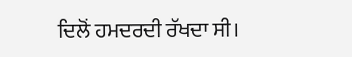ਦਿਲੋਂ ਹਮਦਰਦੀ ਰੱਖਦਾ ਸੀ।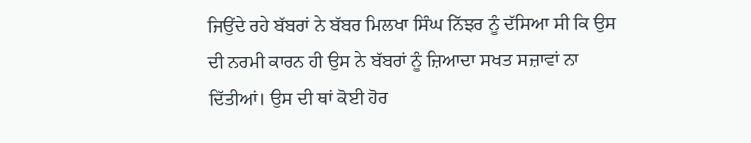ਜਿਉਂਦੇ ਰਹੇ ਬੱਬਰਾਂ ਨੇ ਬੱਬਰ ਮਿਲਖਾ ਸਿੰਘ ਨਿੱਝਰ ਨੂੰ ਦੱਸਿਆ ਸੀ ਕਿ ਉਸ ਦੀ ਨਰਮੀ ਕਾਰਨ ਹੀ ਉਸ ਨੇ ਬੱਬਰਾਂ ਨੂੰ ਜ਼ਿਆਦਾ ਸਖਤ ਸਜ਼ਾਵਾਂ ਨਾ ਦਿੱਤੀਆਂ। ਉਸ ਦੀ ਥਾਂ ਕੋਈ ਹੋਰ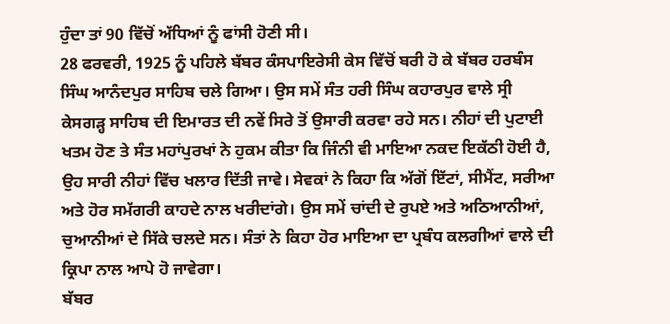ਹੁੰਦਾ ਤਾਂ 90 ਵਿੱਚੋਂ ਅੱਧਿਆਂ ਨੂੰ ਫਾਂਸੀ ਹੋਣੀ ਸੀ।
28 ਫਰਵਰੀ, 1925 ਨੂੰ ਪਹਿਲੇ ਬੱਬਰ ਕੰਸਪਾਇਰੇਸੀ ਕੇਸ ਵਿੱਚੋਂ ਬਰੀ ਹੋ ਕੇ ਬੱਬਰ ਹਰਬੰਸ ਸਿੰਘ ਆਨੰਦਪੁਰ ਸਾਹਿਬ ਚਲੇ ਗਿਆ। ਉਸ ਸਮੇਂ ਸੰਤ ਹਰੀ ਸਿੰਘ ਕਹਾਰਪੁਰ ਵਾਲੇ ਸ੍ਰੀ ਕੇਸਗੜ੍ਹ ਸਾਹਿਬ ਦੀ ਇਮਾਰਤ ਦੀ ਨਵੇਂ ਸਿਰੇ ਤੋਂ ਉਸਾਰੀ ਕਰਵਾ ਰਹੇ ਸਨ। ਨੀਹਾਂ ਦੀ ਪੁਟਾਈ ਖਤਮ ਹੋਣ ਤੇ ਸੰਤ ਮਹਾਂਪੁਰਖਾਂ ਨੇ ਹੁਕਮ ਕੀਤਾ ਕਿ ਜਿੰਨੀ ਵੀ ਮਾਇਆ ਨਕਦ ਇਕੱਠੀ ਹੋਈ ਹੈ, ਉਹ ਸਾਰੀ ਨੀਹਾਂ ਵਿੱਚ ਖਲਾਰ ਦਿੱਤੀ ਜਾਵੇ। ਸੇਵਕਾਂ ਨੇ ਕਿਹਾ ਕਿ ਅੱਗੋਂ ਇੱਟਾਂ, ਸੀਮੈਂਟ, ਸਰੀਆ ਅਤੇ ਹੋਰ ਸਮੱਗਰੀ ਕਾਹਦੇ ਨਾਲ ਖਰੀਦਾਂਗੇ। ਉਸ ਸਮੇਂ ਚਾਂਦੀ ਦੇ ਰੁਪਏ ਅਤੇ ਅਠਿਆਨੀਆਂ, ਚੁਆਨੀਆਂ ਦੇ ਸਿੱਕੇ ਚਲਦੇ ਸਨ। ਸੰਤਾਂ ਨੇ ਕਿਹਾ ਹੋਰ ਮਾਇਆ ਦਾ ਪ੍ਰਬੰਧ ਕਲਗੀਆਂ ਵਾਲੇ ਦੀ ਕ੍ਰਿਪਾ ਨਾਲ ਆਪੇ ਹੋ ਜਾਵੇਗਾ।
ਬੱਬਰ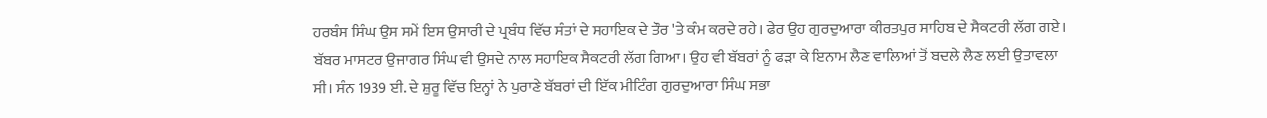ਹਰਬੰਸ ਸਿੰਘ ਉਸ ਸਮੇਂ ਇਸ ਉਸਾਰੀ ਦੇ ਪ੍ਰਬੰਧ ਵਿੱਚ ਸੰਤਾਂ ਦੇ ਸਹਾਇਕ ਦੇ ਤੌਰ 'ਤੇ ਕੰਮ ਕਰਦੇ ਰਹੇ। ਫੇਰ ਉਹ ਗੁਰਦੁਆਰਾ ਕੀਰਤਪੁਰ ਸਾਹਿਬ ਦੇ ਸੈਕਟਰੀ ਲੱਗ ਗਏ। ਬੱਬਰ ਮਾਸਟਰ ਉਜਾਗਰ ਸਿੰਘ ਵੀ ਉਸਦੇ ਨਾਲ ਸਹਾਇਕ ਸੈਕਟਰੀ ਲੱਗ ਗਿਆ। ਉਹ ਵੀ ਬੱਬਰਾਂ ਨੂੰ ਫੜਾ ਕੇ ਇਨਾਮ ਲੈਣ ਵਾਲਿਆਂ ਤੋਂ ਬਦਲੇ ਲੈਣ ਲਈ ਉਤਾਵਲਾ ਸੀ। ਸੰਨ 1939 ਈ. ਦੇ ਸ਼ੁਰੂ ਵਿੱਚ ਇਨ੍ਹਾਂ ਨੇ ਪੁਰਾਣੇ ਬੱਬਰਾਂ ਦੀ ਇੱਕ ਮੀਟਿੰਗ ਗੁਰਦੁਆਰਾ ਸਿੰਘ ਸਭਾ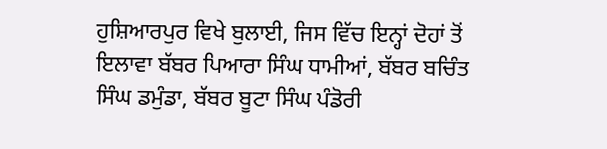ਹੁਸ਼ਿਆਰਪੁਰ ਵਿਖੇ ਬੁਲਾਈ, ਜਿਸ ਵਿੱਚ ਇਨ੍ਹਾਂ ਦੋਹਾਂ ਤੋਂ ਇਲਾਵਾ ਬੱਬਰ ਪਿਆਰਾ ਸਿੰਘ ਧਾਮੀਆਂ, ਬੱਬਰ ਬਚਿੰਤ ਸਿੰਘ ਡਮੁੰਡਾ, ਬੱਬਰ ਬੂਟਾ ਸਿੰਘ ਪੰਡੋਰੀ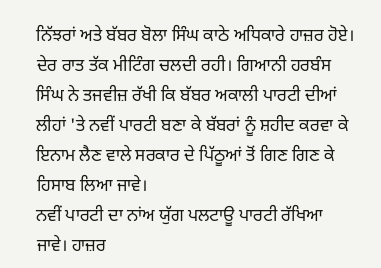ਨਿੱਝਰਾਂ ਅਤੇ ਬੱਬਰ ਬੋਲਾ ਸਿੰਘ ਕਾਠੇ ਅਧਿਕਾਰੇ ਹਾਜ਼ਰ ਹੋਏ। ਦੇਰ ਰਾਤ ਤੱਕ ਮੀਟਿੰਗ ਚਲਦੀ ਰਹੀ। ਗਿਆਨੀ ਹਰਬੰਸ ਸਿੰਘ ਨੇ ਤਜਵੀਜ਼ ਰੱਖੀ ਕਿ ਬੱਬਰ ਅਕਾਲੀ ਪਾਰਟੀ ਦੀਆਂ ਲੀਹਾਂ 'ਤੇ ਨਵੀਂ ਪਾਰਟੀ ਬਣਾ ਕੇ ਬੱਬਰਾਂ ਨੂੰ ਸ਼ਹੀਦ ਕਰਵਾ ਕੇ ਇਨਾਮ ਲੈਣ ਵਾਲੇ ਸਰਕਾਰ ਦੇ ਪਿੱਠੂਆਂ ਤੋਂ ਗਿਣ ਗਿਣ ਕੇ ਹਿਸਾਬ ਲਿਆ ਜਾਵੇ।
ਨਵੀਂ ਪਾਰਟੀ ਦਾ ਨਾਂਅ ਯੁੱਗ ਪਲਟਾਊ ਪਾਰਟੀ ਰੱਖਿਆ ਜਾਵੇ। ਹਾਜ਼ਰ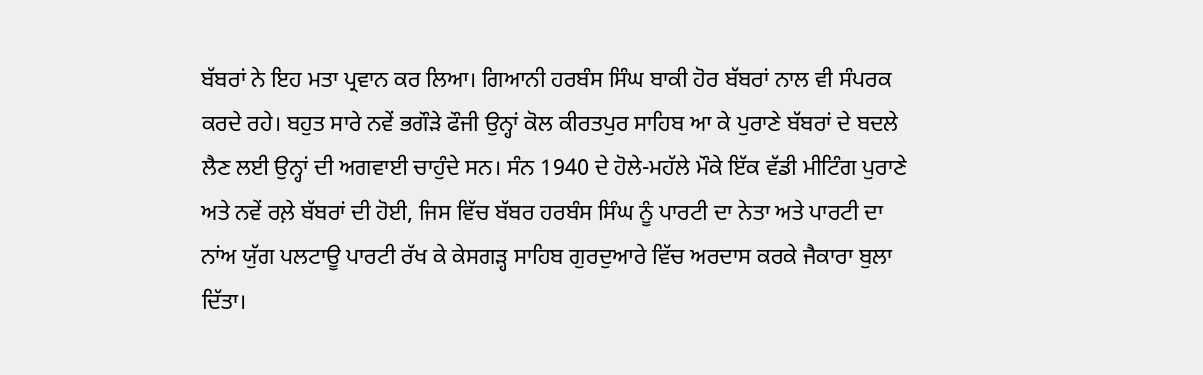ਬੱਬਰਾਂ ਨੇ ਇਹ ਮਤਾ ਪ੍ਰਵਾਨ ਕਰ ਲਿਆ। ਗਿਆਨੀ ਹਰਬੰਸ ਸਿੰਘ ਬਾਕੀ ਹੋਰ ਬੱਬਰਾਂ ਨਾਲ ਵੀ ਸੰਪਰਕ ਕਰਦੇ ਰਹੇ। ਬਹੁਤ ਸਾਰੇ ਨਵੇਂ ਭਗੌੜੇ ਫੌਜੀ ਉਨ੍ਹਾਂ ਕੋਲ ਕੀਰਤਪੁਰ ਸਾਹਿਬ ਆ ਕੇ ਪੁਰਾਣੇ ਬੱਬਰਾਂ ਦੇ ਬਦਲੇ ਲੈਣ ਲਈ ਉਨ੍ਹਾਂ ਦੀ ਅਗਵਾਈ ਚਾਹੁੰਦੇ ਸਨ। ਸੰਨ 1940 ਦੇ ਹੋਲੇ-ਮਹੱਲੇ ਮੌਕੇ ਇੱਕ ਵੱਡੀ ਮੀਟਿੰਗ ਪੁਰਾਣੇ ਅਤੇ ਨਵੇਂ ਰਲ਼ੇ ਬੱਬਰਾਂ ਦੀ ਹੋਈ, ਜਿਸ ਵਿੱਚ ਬੱਬਰ ਹਰਬੰਸ ਸਿੰਘ ਨੂੰ ਪਾਰਟੀ ਦਾ ਨੇਤਾ ਅਤੇ ਪਾਰਟੀ ਦਾ ਨਾਂਅ ਯੁੱਗ ਪਲਟਾਊ ਪਾਰਟੀ ਰੱਖ ਕੇ ਕੇਸਗੜ੍ਹ ਸਾਹਿਬ ਗੁਰਦੁਆਰੇ ਵਿੱਚ ਅਰਦਾਸ ਕਰਕੇ ਜੈਕਾਰਾ ਬੁਲਾ ਦਿੱਤਾ।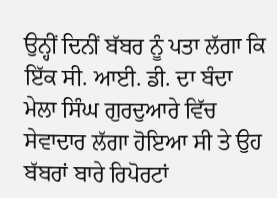ਉਨ੍ਹੀਂ ਦਿਨੀਂ ਬੱਬਰ ਨੂੰ ਪਤਾ ਲੱਗਾ ਕਿ ਇੱਕ ਸੀ. ਆਈ. ਡੀ. ਦਾ ਬੰਦਾ ਮੇਲਾ ਸਿੰਘ ਗੁਰਦੁਆਰੇ ਵਿੱਚ ਸੇਵਾਦਾਰ ਲੱਗਾ ਹੋਇਆ ਸੀ ਤੇ ਉਹ ਬੱਬਰਾਂ ਬਾਰੇ ਰਿਪੋਰਟਾਂ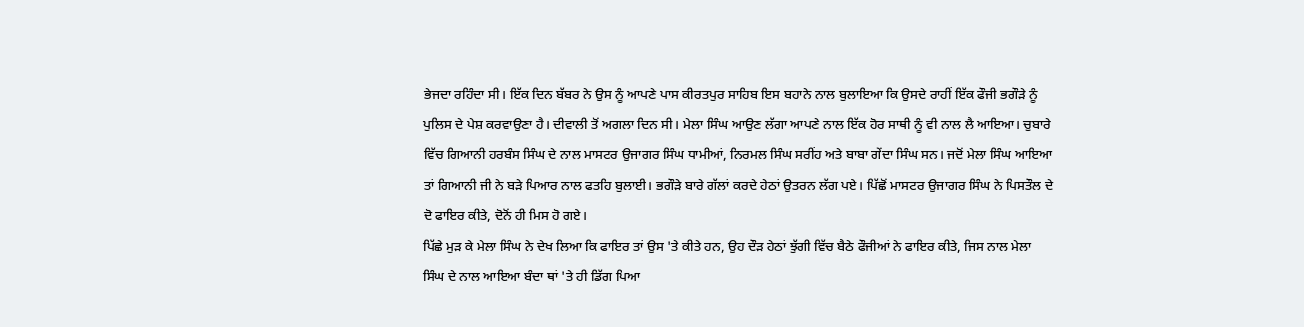ਭੇਜਦਾ ਰਹਿੰਦਾ ਸੀ। ਇੱਕ ਦਿਨ ਬੱਬਰ ਨੇ ਉਸ ਨੂੰ ਆਪਣੇ ਪਾਸ ਕੀਰਤਪੁਰ ਸਾਹਿਬ ਇਸ ਬਹਾਨੇ ਨਾਲ ਬੁਲਾਇਆ ਕਿ ਉਸਦੇ ਰਾਹੀਂ ਇੱਕ ਫੌਜੀ ਭਗੌੜੇ ਨੂੰ ਪੁਲਿਸ ਦੇ ਪੇਸ਼ ਕਰਵਾਉਣਾ ਹੈ। ਦੀਵਾਲੀ ਤੋਂ ਅਗਲਾ ਦਿਨ ਸੀ। ਮੇਲਾ ਸਿੰਘ ਆਉਣ ਲੱਗਾ ਆਪਣੇ ਨਾਲ ਇੱਕ ਹੋਰ ਸਾਥੀ ਨੂੰ ਵੀ ਨਾਲ ਲੈ ਆਇਆ। ਚੁਬਾਰੇ ਵਿੱਚ ਗਿਆਨੀ ਹਰਬੰਸ ਸਿੰਘ ਦੇ ਨਾਲ ਮਾਸਟਰ ਉਜਾਗਰ ਸਿੰਘ ਧਾਮੀਆਂ, ਨਿਰਮਲ ਸਿੰਘ ਸਰੀਂਹ ਅਤੇ ਬਾਬਾ ਗੇਂਦਾ ਸਿੰਘ ਸਨ। ਜਦੋਂ ਮੇਲਾ ਸਿੰਘ ਆਇਆ ਤਾਂ ਗਿਆਨੀ ਜੀ ਨੇ ਬੜੇ ਪਿਆਰ ਨਾਲ ਫਤਹਿ ਬੁਲਾਈ। ਭਗੌੜੇ ਬਾਰੇ ਗੱਲਾਂ ਕਰਦੇ ਹੇਠਾਂ ਉਤਰਨ ਲੱਗ ਪਏ। ਪਿੱਛੋਂ ਮਾਸਟਰ ਉਜਾਗਰ ਸਿੰਘ ਨੇ ਪਿਸਤੌਲ ਦੇ ਦੋ ਫਾਇਰ ਕੀਤੇ, ਦੋਨੋਂ ਹੀ ਮਿਸ ਹੋ ਗਏ।
ਪਿੱਛੇ ਮੁੜ ਕੇ ਮੇਲਾ ਸਿੰਘ ਨੇ ਦੇਖ ਲਿਆ ਕਿ ਫਾਇਰ ਤਾਂ ਉਸ 'ਤੇ ਕੀਤੇ ਹਨ, ਉਹ ਦੌੜ ਹੇਠਾਂ ਝੁੱਗੀ ਵਿੱਚ ਬੈਠੇ ਫੌਜੀਆਂ ਨੇ ਫਾਇਰ ਕੀਤੇ, ਜਿਸ ਨਾਲ ਮੇਲਾ ਸਿੰਘ ਦੇ ਨਾਲ ਆਇਆ ਬੰਦਾ ਥਾਂ 'ਤੇ ਹੀ ਡਿੱਗ ਪਿਆ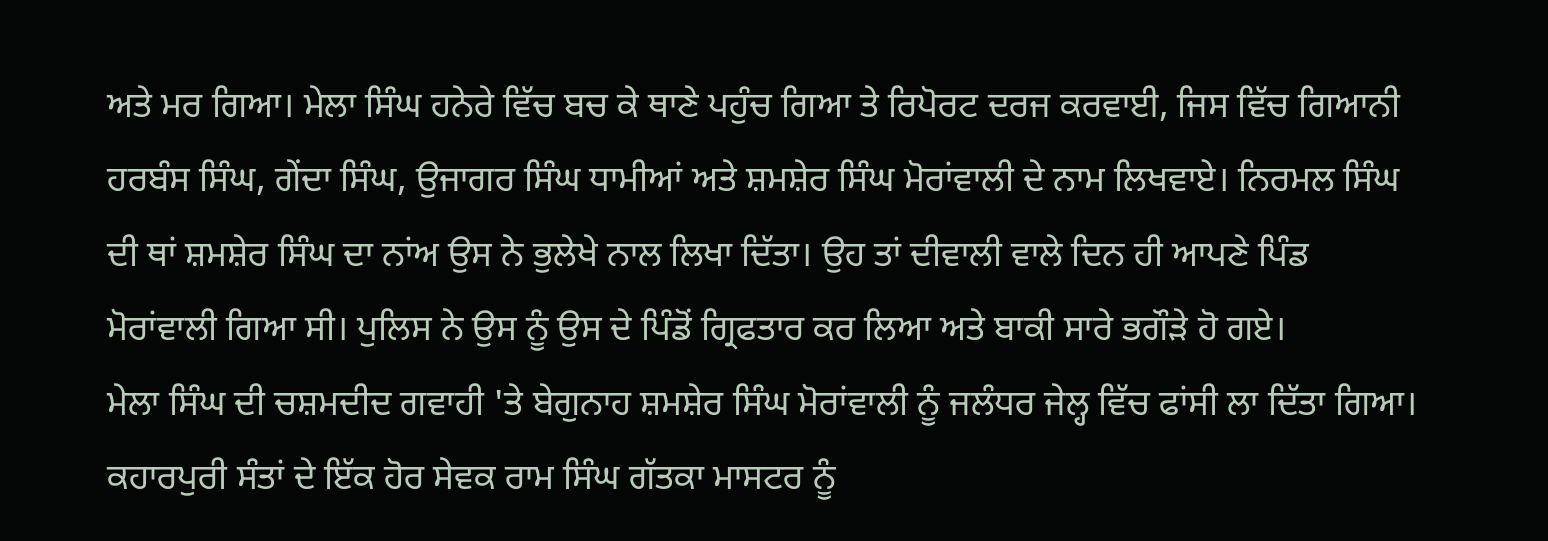ਅਤੇ ਮਰ ਗਿਆ। ਮੇਲਾ ਸਿੰਘ ਹਨੇਰੇ ਵਿੱਚ ਬਚ ਕੇ ਥਾਣੇ ਪਹੁੰਚ ਗਿਆ ਤੇ ਰਿਪੋਰਟ ਦਰਜ ਕਰਵਾਈ, ਜਿਸ ਵਿੱਚ ਗਿਆਨੀ ਹਰਬੰਸ ਸਿੰਘ, ਗੇਂਦਾ ਸਿੰਘ, ਉਜਾਗਰ ਸਿੰਘ ਧਾਮੀਆਂ ਅਤੇ ਸ਼ਮਸ਼ੇਰ ਸਿੰਘ ਮੋਰਾਂਵਾਲੀ ਦੇ ਨਾਮ ਲਿਖਵਾਏ। ਨਿਰਮਲ ਸਿੰਘ ਦੀ ਥਾਂ ਸ਼ਮਸ਼ੇਰ ਸਿੰਘ ਦਾ ਨਾਂਅ ਉਸ ਨੇ ਭੁਲੇਖੇ ਨਾਲ ਲਿਖਾ ਦਿੱਤਾ। ਉਹ ਤਾਂ ਦੀਵਾਲੀ ਵਾਲੇ ਦਿਨ ਹੀ ਆਪਣੇ ਪਿੰਡ ਮੋਰਾਂਵਾਲੀ ਗਿਆ ਸੀ। ਪੁਲਿਸ ਨੇ ਉਸ ਨੂੰ ਉਸ ਦੇ ਪਿੰਡੋਂ ਗ੍ਰਿਫਤਾਰ ਕਰ ਲਿਆ ਅਤੇ ਬਾਕੀ ਸਾਰੇ ਭਗੌੜੇ ਹੋ ਗਏ।
ਮੇਲਾ ਸਿੰਘ ਦੀ ਚਸ਼ਮਦੀਦ ਗਵਾਹੀ 'ਤੇ ਬੇਗੁਨਾਹ ਸ਼ਮਸ਼ੇਰ ਸਿੰਘ ਮੋਰਾਂਵਾਲੀ ਨੂੰ ਜਲੰਧਰ ਜੇਲ੍ਹ ਵਿੱਚ ਫਾਂਸੀ ਲਾ ਦਿੱਤਾ ਗਿਆ। ਕਹਾਰਪੁਰੀ ਸੰਤਾਂ ਦੇ ਇੱਕ ਹੋਰ ਸੇਵਕ ਰਾਮ ਸਿੰਘ ਗੱਤਕਾ ਮਾਸਟਰ ਨੂੰ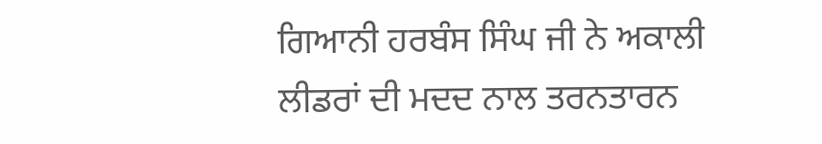ਗਿਆਨੀ ਹਰਬੰਸ ਸਿੰਘ ਜੀ ਨੇ ਅਕਾਲੀ ਲੀਡਰਾਂ ਦੀ ਮਦਦ ਨਾਲ ਤਰਨਤਾਰਨ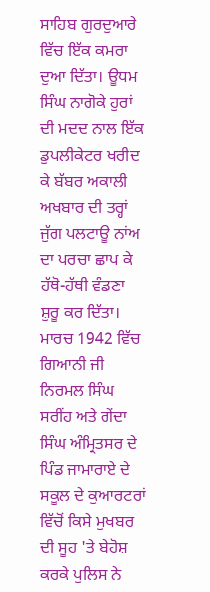ਸਾਹਿਬ ਗੁਰਦੁਆਰੇ ਵਿੱਚ ਇੱਕ ਕਮਰਾ ਦੁਆ ਦਿੱਤਾ। ਊਧਮ ਸਿੰਘ ਨਾਗੋਕੇ ਹੁਰਾਂ ਦੀ ਮਦਦ ਨਾਲ ਇੱਕ ਡੁਪਲੀਕੇਟਰ ਖਰੀਦ ਕੇ ਬੱਬਰ ਅਕਾਲੀ ਅਖਬਾਰ ਦੀ ਤਰ੍ਹਾਂ ਜੁੱਗ ਪਲਟਾਊ ਨਾਂਅ ਦਾ ਪਰਚਾ ਛਾਪ ਕੇ ਹੱਥੋ-ਹੱਥੀ ਵੰਡਣਾ ਸ਼ੁਰੂ ਕਰ ਦਿੱਤਾ।
ਮਾਰਚ 1942 ਵਿੱਚ ਗਿਆਨੀ ਜੀ ਨਿਰਮਲ ਸਿੰਘ ਸਰੀਂਹ ਅਤੇ ਗੇਂਦਾ ਸਿੰਘ ਅੰਮ੍ਰਿਤਸਰ ਦੇ ਪਿੰਡ ਜਾਮਾਰਾਏ ਦੇ ਸਕੂਲ ਦੇ ਕੁਆਰਟਰਾਂ ਵਿੱਚੋਂ ਕਿਸੇ ਮੁਖਬਰ ਦੀ ਸੂਹ 'ਤੇ ਬੇਹੋਸ਼ ਕਰਕੇ ਪੁਲਿਸ ਨੇ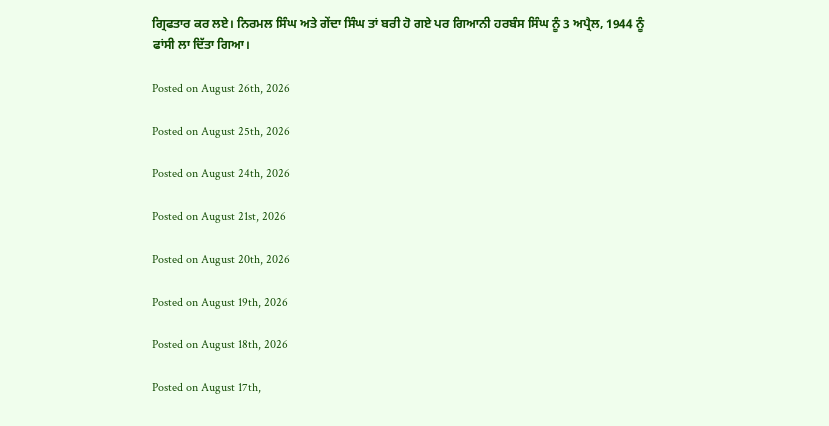ਗ੍ਰਿਫਤਾਰ ਕਰ ਲਏ। ਨਿਰਮਲ ਸਿੰਘ ਅਤੇ ਗੇਂਦਾ ਸਿੰਘ ਤਾਂ ਬਰੀ ਹੋ ਗਏ ਪਰ ਗਿਆਨੀ ਹਰਬੰਸ ਸਿੰਘ ਨੂੰ 3 ਅਪ੍ਰੈਲ, 1944 ਨੂੰ ਫਾਂਸੀ ਲਾ ਦਿੱਤਾ ਗਿਆ।

Posted on August 26th, 2026

Posted on August 25th, 2026

Posted on August 24th, 2026

Posted on August 21st, 2026

Posted on August 20th, 2026

Posted on August 19th, 2026

Posted on August 18th, 2026

Posted on August 17th,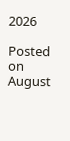2026

Posted on August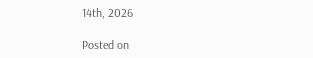14th, 2026

Posted on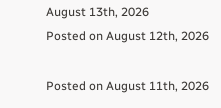August 13th, 2026
Posted on August 12th, 2026

Posted on August 11th, 2026